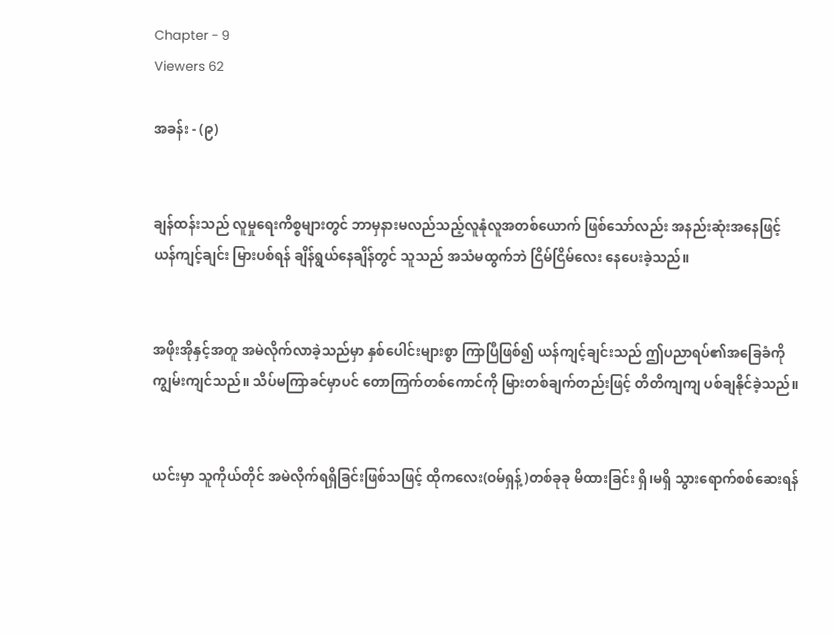Chapter - 9
Viewers 62

အခန်း - (၉)


ချန်ထန်းသည် လူမှုရေးကိစ္စများတွင် ဘာမှနားမလည်သည့်လူနုံလူအတစ်ယောက် ဖြစ်သော်လည်း အနည်းဆုံးအနေဖြင့် ယန်ကျင့်ချင်း မြားပစ်ရန် ချိန်ရွယ်နေချိန်တွင် သူသည် အသံမထွက်ဘဲ ငြိမ်ငြိမ်လေး နေပေးခဲ့သည်။


အဖိုးအိုနှင့်အတူ အမဲလိုက်လာခဲ့သည်မှာ နှစ်ပေါင်းများစွာ ကြာပြီဖြစ်၍ ယန်ကျင့်ချင်းသည် ဤပညာရပ်၏အခြေခံကို ကျွမ်းကျင်သည်။ သိပ်မကြာခင်မှာပင် တောကြက်တစ်ကောင်ကို မြားတစ်ချက်တည်းဖြင့် တိတိကျကျ ပစ်ချနိုင်ခဲ့သည်။


ယင်းမှာ သူကိုယ်တိုင် အမဲလိုက်ရရှိခြင်းဖြစ်သဖြင့် ထိုကလေး(ဝမ်ရှန့်)တစ်ခုခု မိထားခြင်း ရှိ၊မရှိ သွားရောက်စစ်ဆေးရန်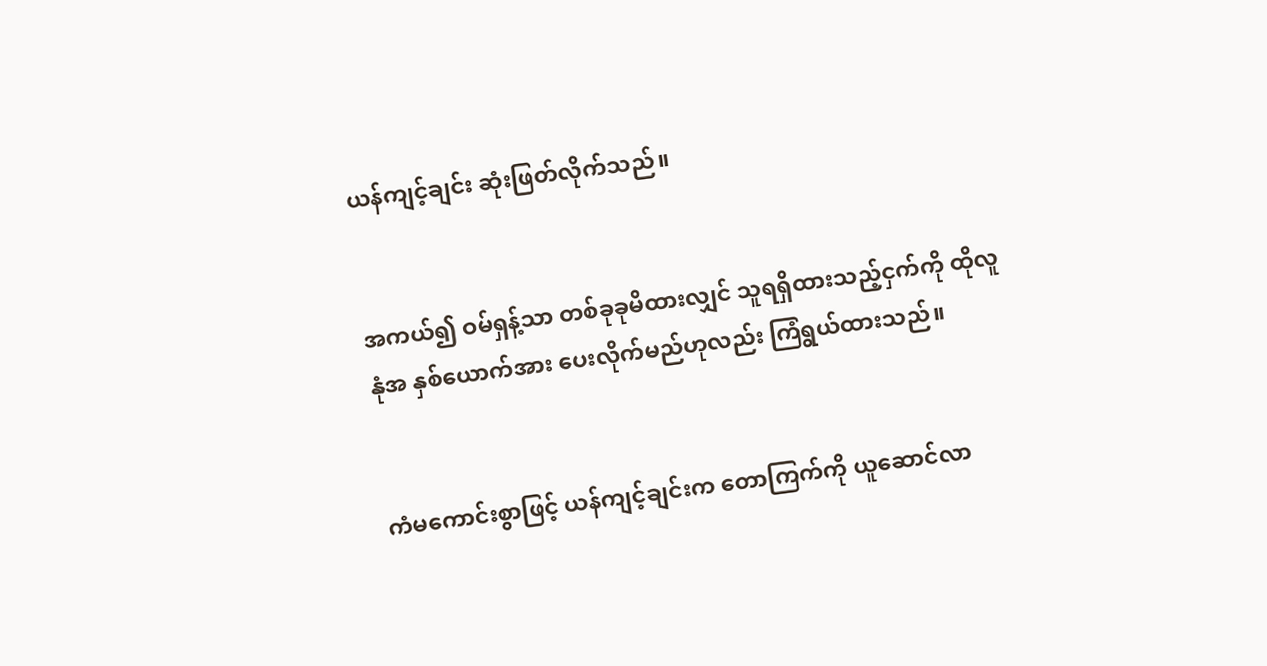ယန်ကျင့်ချင်း ဆုံးဖြတ်လိုက်သည်။


အကယ်၍ ဝမ်ရှန့်သာ တစ်ခုခုမိထားလျှင် သူရရှိထားသည့်ငှက်ကို ထိုလူနုံအ နှစ်ယောက်အား ပေးလိုက်မည်ဟုလည်း ကြံရွယ်ထားသည်။


ကံမကောင်းစွာဖြင့် ယန်ကျင့်ချင်းက တောကြက်ကို ယူဆောင်လာ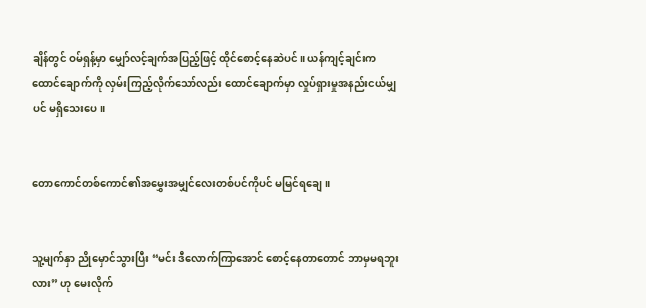ချိန်တွင် ဝမ်ရှန့်မှာ မျှော်လင့်ချက်အပြည့်ဖြင့် ထိုင်စောင့်နေဆဲပင်။ ယန်ကျင့်ချင်းက ထောင်ချောက်ကို လှမ်းကြည့်လိုက်သော်လည်း ထောင်ချောက်မှာ လှုပ်ရှားမှုအနည်းငယ်မျှပင် မရှိသေးပေ။


တောကောင်တစ်ကောင်၏အမွှေးအမျှင်လေးတစ်ပင်ကိုပင် မမြင်ရချေ။


သူ့မျက်နှာ ညိုမှောင်သွားပြီး “မင်း ဒီလောက်ကြာအောင် စောင့်နေတာတောင် ဘာမှမရဘူးလား” ဟု မေးလိုက်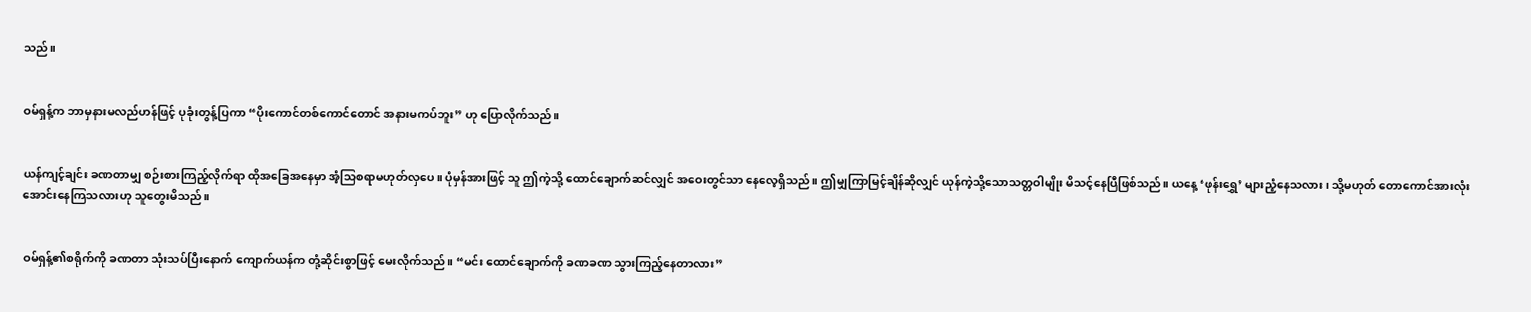သည်။


ဝမ်ရှန့်က ဘာမှနားမလည်ဟန်ဖြင့် ပုခုံးတွန့်ပြကာ “ပိုးကောင်တစ်ကောင်တောင် အနားမကပ်ဘူး” ဟု ပြောလိုက်သည်။


ယန်ကျင့်ချင်း ခဏတာမျှ စဉ်းစားကြည့်လိုက်ရာ ထိုအခြေအနေမှာ အံ့သြစရာမဟုတ်လှပေ။ ပုံမှန်အားဖြင့် သူ ဤကဲ့သို့ ထောင်ချောက်ဆင်လျှင် အဝေးတွင်သာ နေလေ့ရှိသည်။ ဤမျှကြာမြင့်ချိန်ဆိုလျှင် ယုန်ကဲ့သို့သောသတ္တဝါမျိုး မိသင့်နေပြီဖြစ်သည်။ ယနေ့ ‘ဖုန်းရွှေ’ များညံ့နေသလား၊ သို့မဟုတ် တောကောင်အားလုံး အောင်းနေကြသလားဟု သူတွေးမိသည်။


ဝမ်ရှန့်၏စရိုက်ကို ခဏတာ သုံးသပ်ပြီးနောက် ကျောက်ယန်က တုံ့ဆိုင်းစွာဖြင့် မေးလိုက်သည်။ “မင်း ထောင်ချောက်ကို ခဏခဏ သွားကြည့်နေတာလား”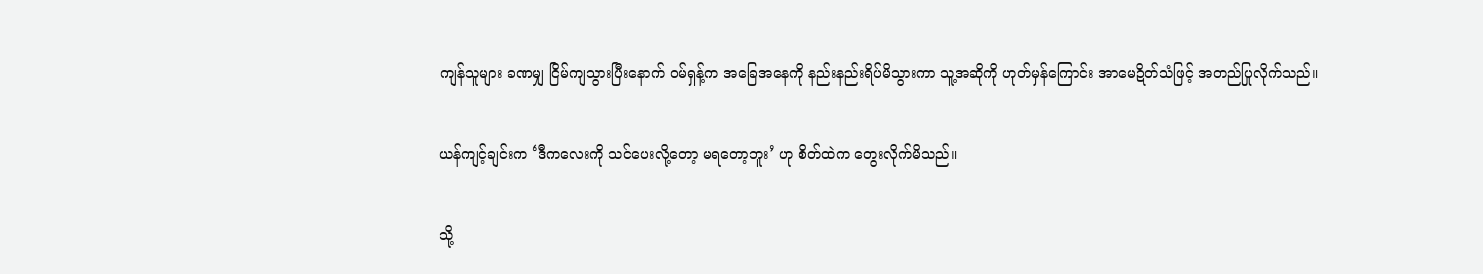ကျန်သူများ ခဏမျှ ငြိမ်ကျသွားပြီးနောက် ဝမ်ရှန့်က အခြေအနေကို နည်းနည်းရိပ်မိသွားကာ သူ့အဆိုကို ဟုတ်မှန်ကြောင်း အာမေဍိတ်သံဖြင့် အတည်ပြုလိုက်သည်။


ယန်ကျင့်ချင်းက ‘ဒီကလေးကို သင်ပေးလို့တော့ မရတော့ဘူး’ ဟု စိတ်ထဲက တွေးလိုက်မိသည်။


သို့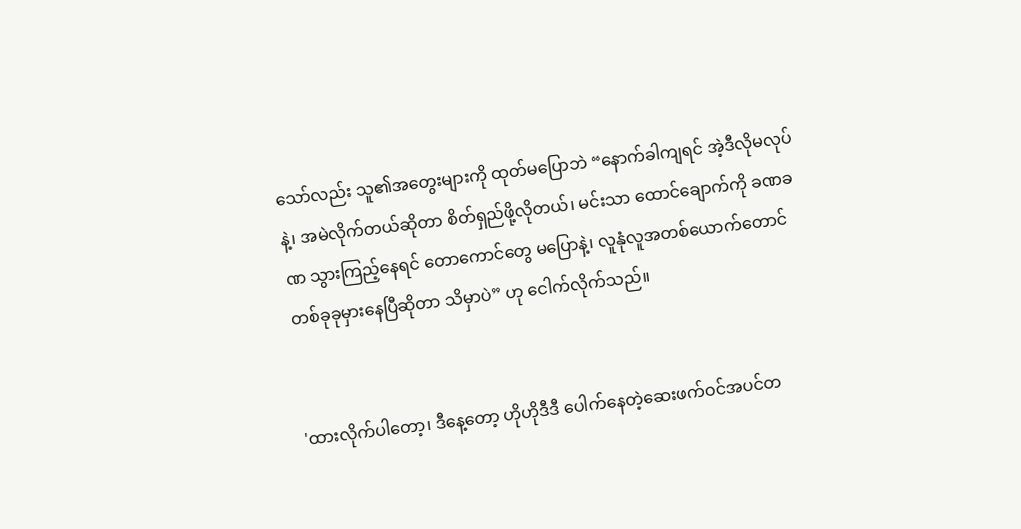သော်လည်း သူ၏အတွေးများကို ထုတ်မပြောဘဲ “နောက်ခါကျရင် အဲ့ဒီလိုမလုပ်နဲ့၊ အမဲလိုက်တယ်ဆိုတာ စိတ်ရှည်ဖို့လိုတယ်၊ မင်းသာ ထောင်ချောက်ကို ခဏခဏ သွားကြည့်နေရင် တောကောင်တွေ မပြောနဲ့၊ လူနုံလူအတစ်ယောက်တောင် တစ်ခုခုမှားနေပြီဆိုတာ သိမှာပဲ” ဟု ငေါက်လိုက်သည်။


'ထားလိုက်ပါတော့၊ ဒီနေ့တော့ ဟိုဟိုဒီဒီ ပေါက်နေတဲ့ဆေးဖက်ဝင်အပင်တ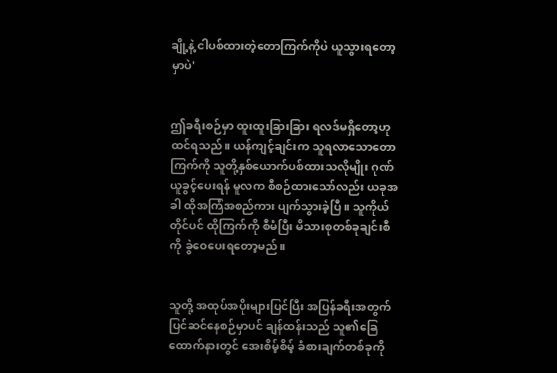ချို့နဲ့ ငါပစ်ထားတဲ့တောကြက်ကိုပဲ ယူသွားရတော့မှာပဲ'


ဤခရီးစဉ်မှာ ထူးထူးခြားခြား ရလဒ်မရှိတော့ဟု ထင်ရသည်။ ယန်ကျင့်ချင်းက သူရလာသောတောကြက်ကို သူတို့နှစ်ယောက်ပစ်ထားသလိုမျိုး ဂုဏ်ယူခွင့်ပေးရန် မူလက စီစဉ်ထားသော်လည်း ယခုအခါ ထိုအကြံအစည်ကား ပျက်သွားခဲ့ပြီ။ သူကိုယ်တိုင်ပင် ထိုကြက်ကို စီမံပြီး မိသားစုတစ်ခုချင်းစီကို ခွဲဝေပေးရတော့မည်။


သူတို့ အထုပ်အပိုးများပြင်ပြီး အပြန်ခရီးအတွက် ပြင်ဆင်နေစဉ်မှာပင် ချန်ထန်းသည် သူ၏ခြေထောက်နားတွင် အေးစိမ့်စိမ့် ခံစားချက်တစ်ခုကို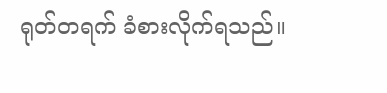ရုတ်တရက် ခံစားလိုက်ရသည်။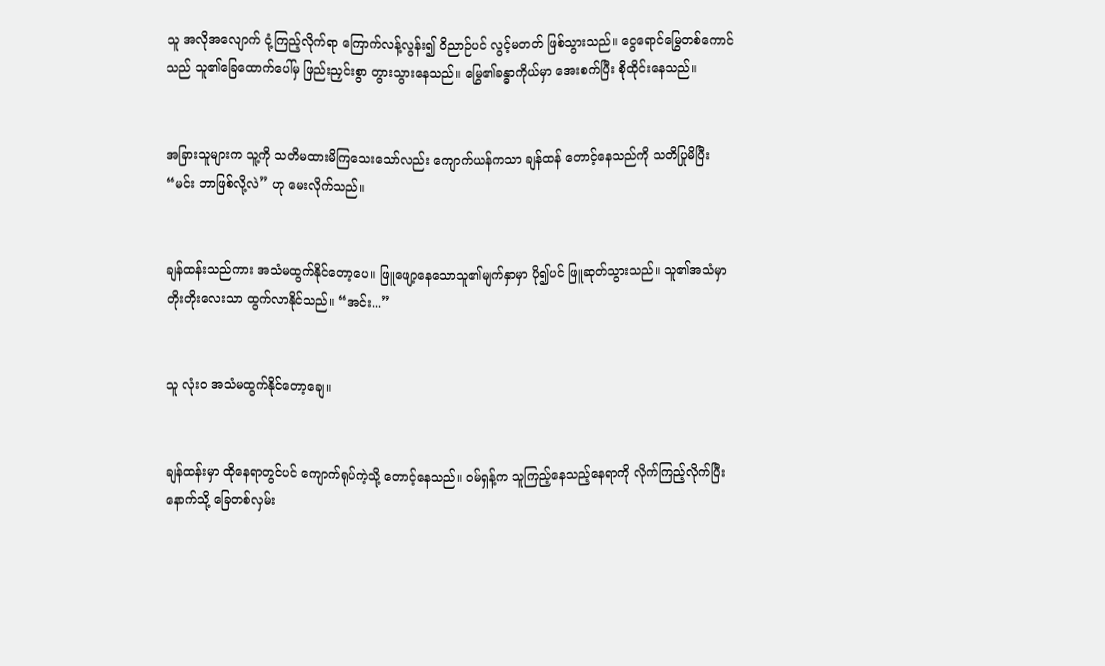သူ အလိုအလျောက် ငုံ့ကြည့်လိုက်ရာ ကြောက်လန့်လွန်း၍ ဝိညာဉ်ပင် လွင့်မတတ် ဖြစ်သွားသည်။ ငွေရောင်မြွေတစ်ကောင်သည် သူ၏ခြေထောက်ပေါ်မှ ဖြည်းညှင်းစွာ တွားသွားနေသည်။ မြွေ၏ခန္ဓာကိုယ်မှာ အေးစက်ပြီး စိုထိုင်းနေသည်။


အခြားသူများက သူ့ကို သတိမထားမိကြသေးသော်လည်း ကျောက်ယန်ကသာ ချန်ထန် တောင့်နေသည်ကို သတိပြုမိပြီး “မင်း ဘာဖြစ်လို့လဲ” ဟု မေးလိုက်သည်။


ချန်ထန်းသည်ကား အသံမထွက်နိုင်တော့ပေ။ ဖြူဖျော့နေသောသူ၏မျက်နှာမှာ ပို၍ပင် ဖြူဆုတ်သွားသည်။ သူ၏အသံမှာ တိုးတိုးလေးသာ ထွက်လာနိုင်သည်။ “အင်း...”


သူ လုံးဝ အသံမထွက်နိုင်တော့ချေ။


ချန်ထန်းမှာ ထိုနေရာတွင်ပင် ကျောက်ရုပ်ကဲ့သို့ တောင့်နေသည်။ ဝမ်ရှန့်က သူကြည့်နေသည့်နေရာကို လိုက်ကြည့်လိုက်ပြီး နောက်သို့ ခြေတစ်လှမ်း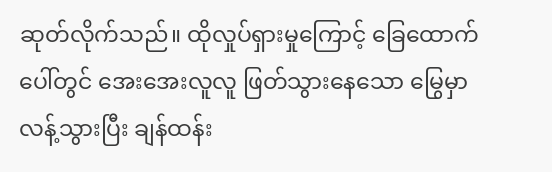ဆုတ်လိုက်သည်။ ထိုလှုပ်ရှားမှုကြောင့် ခြေထောက်ပေါ်တွင် အေးအေးလူလူ ဖြတ်သွားနေသော မြွေမှာ လန့်သွားပြီး ချန်ထန်း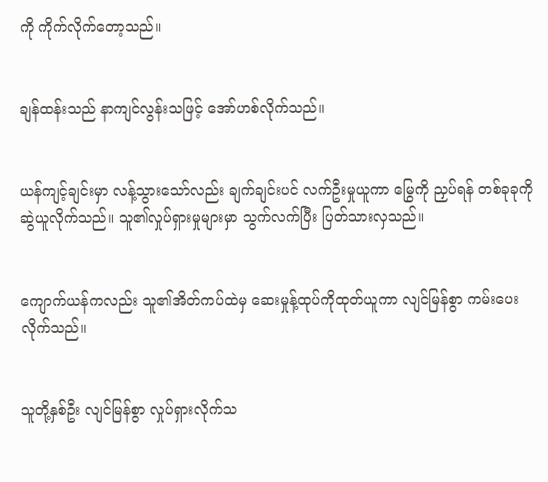ကို ကိုက်လိုက်တော့သည်။


ချန်ထန်းသည် နာကျင်လွန်းသဖြင့် အော်ဟစ်လိုက်သည်။


ယန်ကျင့်ချင်းမှာ လန့်သွားသော်လည်း ချက်ချင်းပင် လက်ဦးမှုယူကာ မြွေကို ညှပ်ရန် တစ်ခုခုကို ဆွဲယူလိုက်သည်။ သူ၏လှုပ်ရှားမှုများမှာ သွက်လက်ပြီး ပြတ်သားလှသည်။


ကျောက်ယန်ကလည်း သူ၏အိတ်ကပ်ထဲမှ ဆေးမှုန့်ထုပ်ကိုထုတ်ယူကာ လျင်မြန်စွာ ကမ်းပေးလိုက်သည်။


သူတို့နှစ်ဦး လျင်မြန်စွာ လှုပ်ရှားလိုက်သ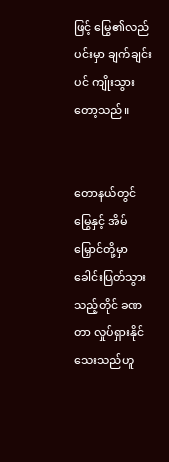ဖြင့် မြွေ၏လည်ပင်းမှာ ချက်ချင်းပင် ကျိုးသွားတော့သည်။


တောနယ်တွင် မြွေနှင့် အိမ်မြှောင်တို့မှာ ခေါင်းပြတ်သွားသည့်တိုင် ခဏတာ လှုပ်ရှားနိုင်သေးသည်ဟူ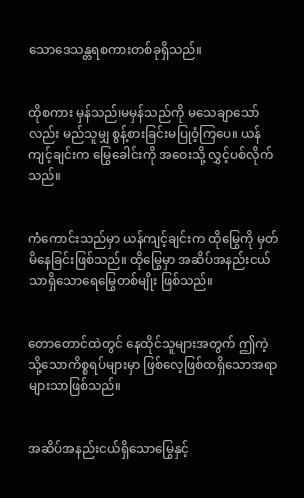သောဒေသန္တရစကားတစ်ခုရှိသည်။


ထိုစကား မှန်သည်၊မမှန်သည်ကို မသေချာသော်လည်း မည်သူမျှ စွန့်စားခြင်းမပြုဝံ့ကြပေ။ ယန်ကျင့်ချင်းက မြွေခေါင်းကို အဝေးသို့ လွှင့်ပစ်လိုက်သည်။


ကံကောင်းသည်မှာ ယန်ကျင့်ချင်းက ထိုမြွေကို မှတ်မိနေခြင်းဖြစ်သည်။ ထိုမြွေမှာ အဆိပ်အနည်းငယ်သာရှိသောရေမြွေတစ်မျိုး ဖြစ်သည်။


တောတောင်ထဲတွင် နေထိုင်သူများအတွက် ဤကဲ့သို့သောကိစ္စရပ်များမှာ ဖြစ်လေ့ဖြစ်ထရှိသောအရာများသာဖြစ်သည်။


အဆိပ်အနည်းငယ်ရှိသောမြွေနှင့်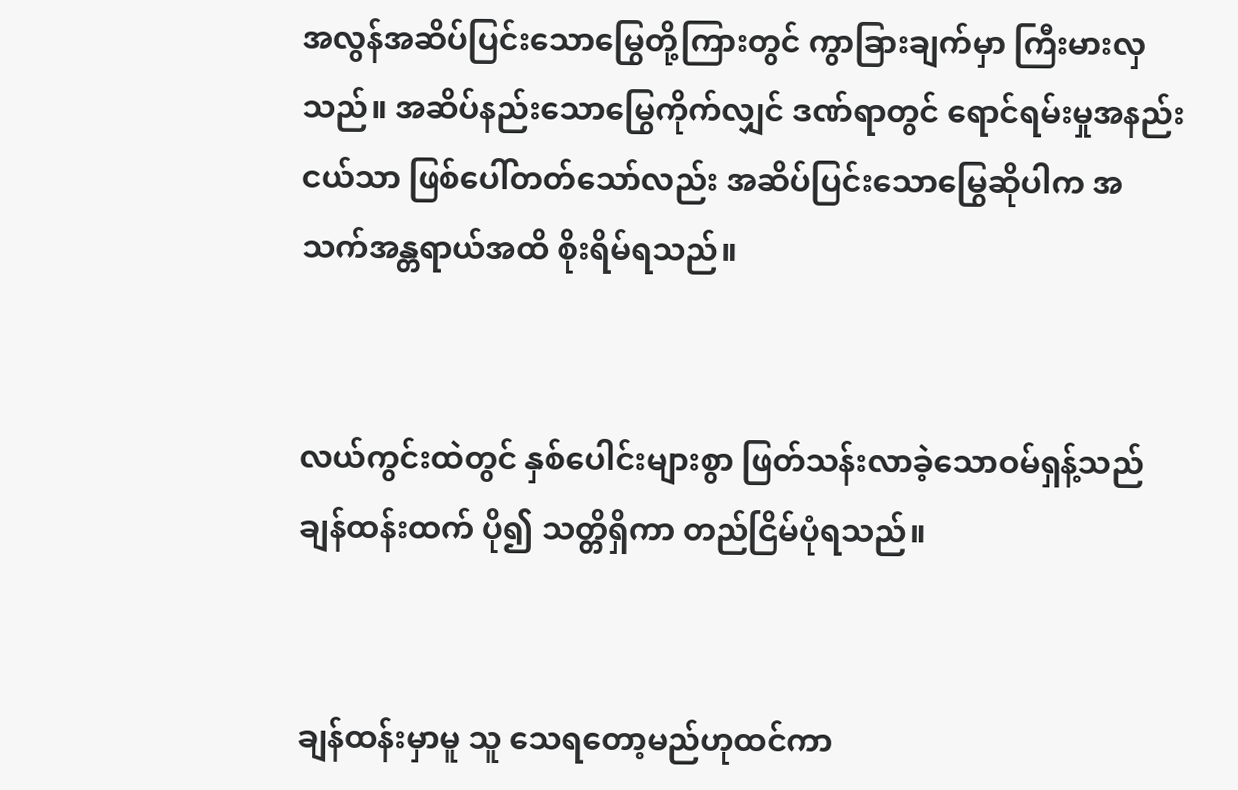အလွန်အဆိပ်ပြင်းသောမြွေတို့ကြားတွင် ကွာခြားချက်မှာ ကြီးမားလှသည်။ အဆိပ်နည်းသောမြွေကိုက်လျှင် ဒဏ်ရာတွင် ရောင်ရမ်းမှုအနည်းငယ်သာ ဖြစ်ပေါ်တတ်သော်လည်း အဆိပ်ပြင်းသောမြွေဆိုပါက အသက်အန္တရာယ်အထိ စိုးရိမ်ရသည်။


လယ်ကွင်းထဲတွင် နှစ်ပေါင်းများစွာ ဖြတ်သန်းလာခဲ့သောဝမ်ရှန့်သည် ချန်ထန်းထက် ပို၍ သတ္တိရှိကာ တည်ငြိမ်ပုံရသည်။


ချန်ထန်းမှာမူ သူ သေရတော့မည်ဟုထင်ကာ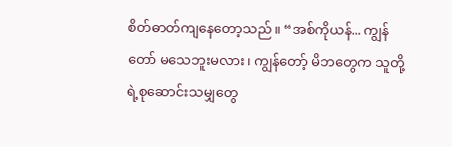စိတ်ဓာတ်ကျနေတော့သည်။ “အစ်ကိုယန်... ကျွန်တော် မသေဘူးမလား၊ ကျွန်တော့် မိဘတွေက သူတို့ရဲ့စုဆောင်းသမျှတွေ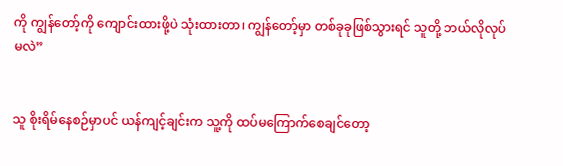ကို ကျွန်တော့်ကို ကျောင်းထားဖို့ပဲ သုံးထားတာ၊ ကျွန်တော့်မှာ တစ်ခုခုဖြစ်သွားရင် သူတို့ ဘယ်လိုလုပ်မလဲ”


သူ စိုးရိမ်နေစဉ်မှာပင် ယန်ကျင့်ချင်းက သူ့ကို ထပ်မကြောက်စေချင်တော့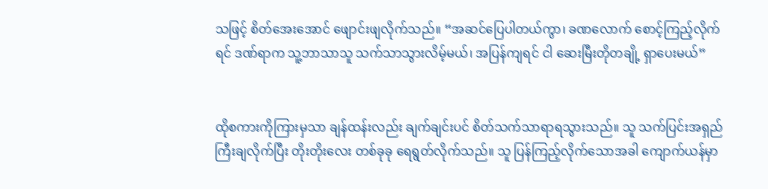သဖြင့် စိတ်အေးအောင် ဖျောင်းဖျလိုက်သည်။ “အဆင်ပြေပါတယ်ကွာ၊ ခဏလောက် စောင့်ကြည့်လိုက်ရင် ဒဏ်ရာက သူ့ဘာသာသူ သက်သာသွားလိမ့်မယ်၊ အပြန်ကျရင် ငါ ဆေးမြီးတိုတချို့ ရှာပေးမယ်”


ထိုစကားကိုကြားမှသာ ချန်ထန်းလည်း ချက်ချင်းပင် စိတ်သက်သာရာရသွားသည်။ သူ သက်ပြင်းအရှည်ကြီးချလိုက်ပြီး တိုးတိုးလေး တစ်ခုခု ရေရွတ်လိုက်သည်။ သူ ပြန်ကြည့်လိုက်သောအခါ ကျောက်ယန်မှာ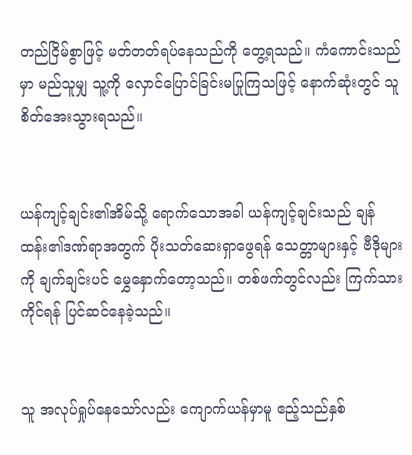တည်ငြိမ်စွာဖြင့် မတ်တတ်ရပ်နေသည်ကို တွေ့ရသည်။ ကံကောင်းသည်မှာ မည်သူမျှ သူ့ကို လှောင်ပြောင်ခြင်းမပြုကြသဖြင့် နောက်ဆုံးတွင် သူ စိတ်အေးသွားရသည်။


ယန်ကျင့်ချင်း၏အိမ်သို့ ရောက်သောအခါ ယန်ကျင့်ချင်းသည် ချန်ထန်း၏ဒဏ်ရာအတွက် ပိုးသတ်ဆေးရှာဖွေရန် သေတ္တာများနှင့် ဗီဒိုများကို ချက်ချင်းပင် မွှေနှောက်တော့သည်။ တစ်ဖက်တွင်လည်း ကြက်သားကိုင်ရန် ပြင်ဆင်နေခဲ့သည်။


သူ အလုပ်ရှုပ်နေသော်လည်း ကျောက်ယန်မှာမူ ဧည့်သည်နှစ်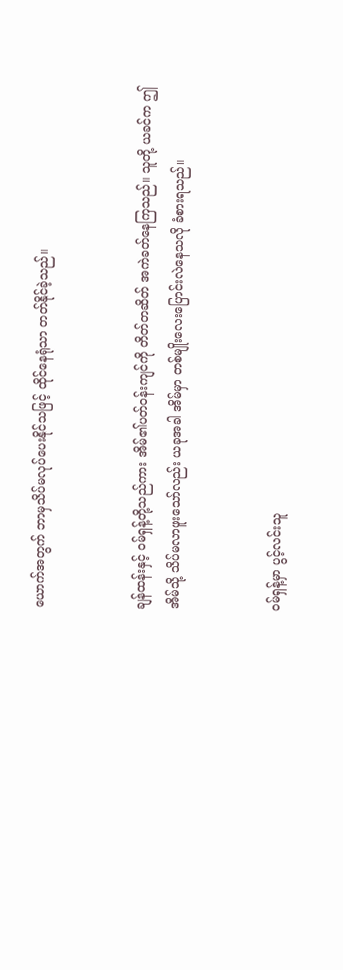ယောက်အတွက် ဘာမှသိပ်မလုပ်ပေးနိုင်သဖြင့် ထိုင်နေရုံသာ တတ်နိုင်ခဲ့သည်။


ချန်ထန်းနှင့် ဝမ်ရှန့်တို့သည်ကား အိမ်၏ပတ်ဝန်းကျင်ကို တိတ်တဆိတ် အကဲခတ်နေကြသည်။ သူတို့ ယခင်က ဤအိမ်သို့ သိပ်မလာဖူးသော်လည်း ယခုအခါ အိမ်မှာ တစ်မျိုးလေးပြောင်းလဲနေသလို ခံစားရသည်။


ဝမ်ရှန့်မှာ ပွင့်လင်းသူ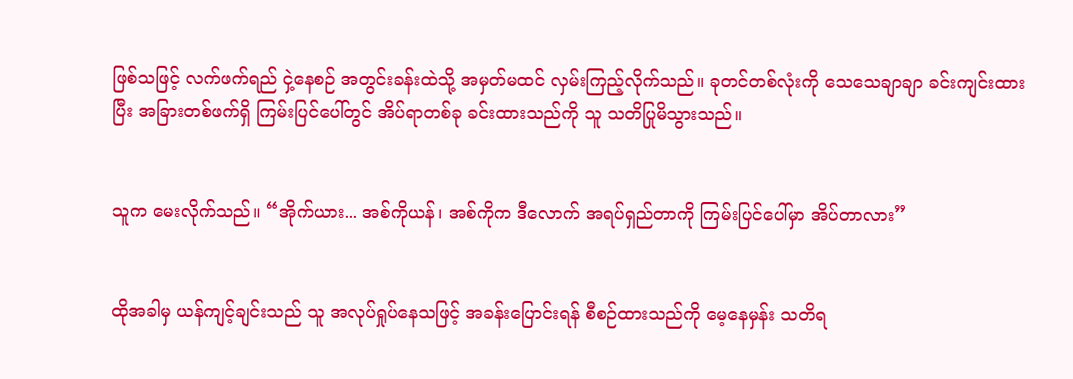ဖြစ်သဖြင့် လက်ဖက်ရည် ငှဲ့နေစဉ် အတွင်းခန်းထဲသို့ အမှတ်မထင် လှမ်းကြည့်လိုက်သည်။ ခုတင်တစ်လုံးကို သေသေချာချာ ခင်းကျင်းထားပြီး အခြားတစ်ဖက်ရှိ ကြမ်းပြင်ပေါ်တွင် အိပ်ရာတစ်ခု ခင်းထားသည်ကို သူ သတိပြုမိသွားသည်။


သူက မေးလိုက်သည်။ “အိုက်ယား... အစ်ကိုယန်၊ အစ်ကိုက ဒီလောက် အရပ်ရှည်တာကို ကြမ်းပြင်ပေါ်မှာ အိပ်တာလား”


ထိုအခါမှ ယန်ကျင့်ချင်းသည် သူ အလုပ်ရှုပ်နေသဖြင့် အခန်းပြောင်းရန် စီစဉ်ထားသည်ကို မေ့နေမှန်း သတိရ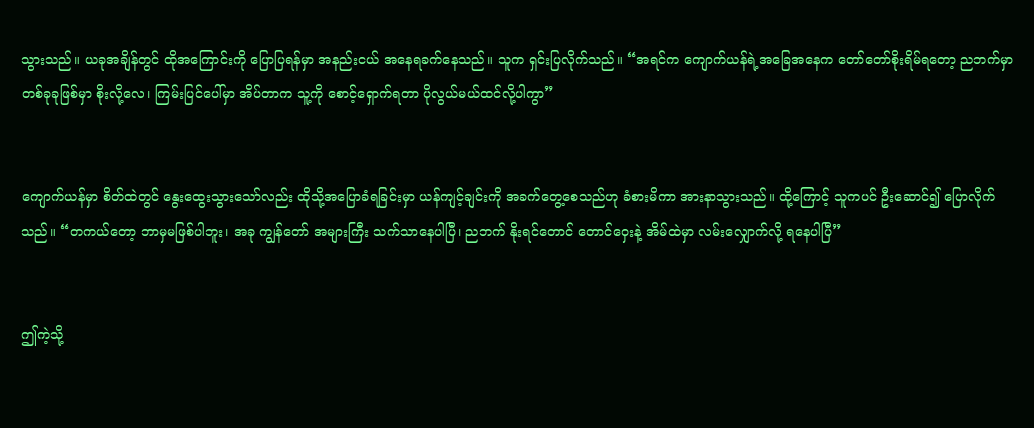သွားသည်။ ယခုအချိန်တွင် ထိုအကြောင်းကို ပြောပြရန်မှာ အနည်းငယ် အနေရခက်နေသည်။ သူက ရှင်းပြလိုက်သည်။ “အရင်က ကျောက်ယန်ရဲ့အခြေအနေက တော်တော်စိုးရိမ်ရတော့ ညဘက်မှာ တစ်ခုခုဖြစ်မှာ စိုးလို့လေ၊ ကြမ်းပြင်ပေါ်မှာ အိပ်တာက သူ့ကို စောင့်ရှောက်ရတာ ပိုလွယ်မယ်ထင်လို့ပါကွာ”


ကျောက်ယန်မှာ စိတ်ထဲတွင် နွေးထွေးသွားသော်လည်း ထိုသို့အပြောခံရခြင်းမှာ ယန်ကျင့်ချင်းကို အခက်တွေ့စေသည်ဟု ခံစားမိကာ အားနာသွားသည်။ ထို့ကြောင့် သူကပင် ဦးဆောင်၍ ပြောလိုက်သည်။ “တကယ်တော့ ဘာမှမဖြစ်ပါဘူး၊ အခု ကျွန်တော် အများကြီး သက်သာနေပါပြီ၊ ညဘက် နိုးရင်တောင် တောင်ဝှေးနဲ့ အိမ်ထဲမှာ လမ်းလျှောက်လို့ ရနေပါပြီ”


ဤကဲ့သို့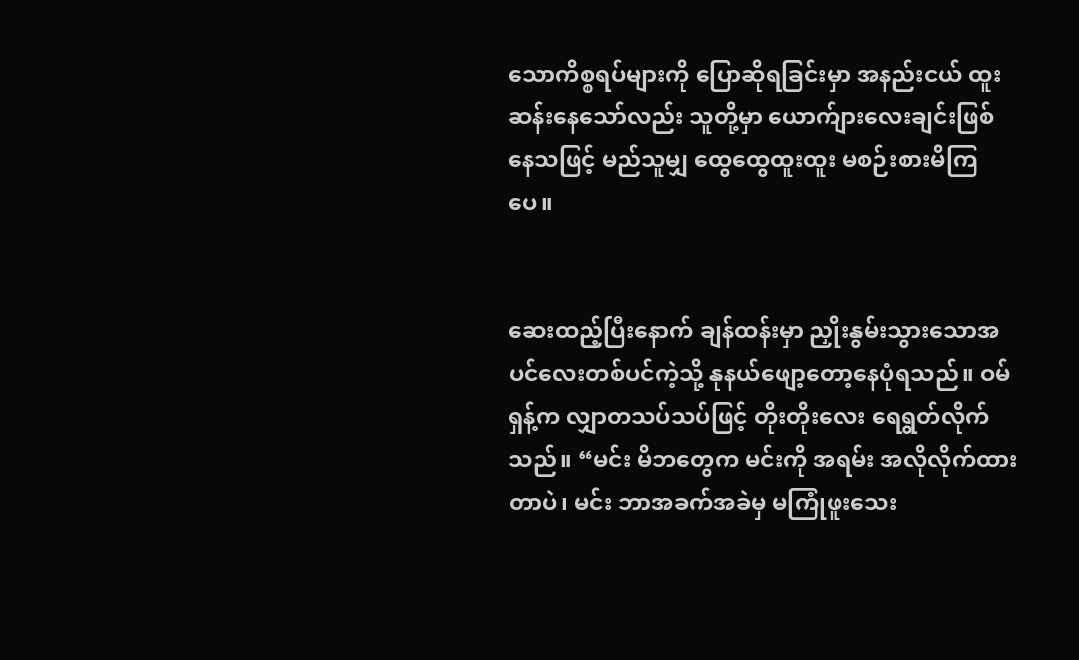သောကိစ္စရပ်များကို ပြောဆိုရခြင်းမှာ အနည်းငယ် ထူးဆန်းနေသော်လည်း သူတို့မှာ ယောက်ျားလေးချင်းဖြစ်နေသဖြင့် မည်သူမျှ ထွေထွေထူးထူး မစဉ်းစားမိကြပေ။


ဆေးထည့်ပြီးနောက် ချန်ထန်းမှာ ညှိုးနွမ်းသွားသောအပင်လေးတစ်ပင်ကဲ့သို့ နုနယ်ဖျော့တော့နေပုံရသည်။ ဝမ်ရှန့်က လျှာတသပ်သပ်ဖြင့် တိုးတိုးလေး ရေရွတ်လိုက်သည်။ “မင်း မိဘတွေက မင်းကို အရမ်း အလိုလိုက်ထားတာပဲ၊ မင်း ဘာအခက်အခဲမှ မကြုံဖူးသေး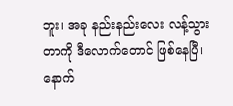ဘူး၊ အခု နည်းနည်းလေး လန့်သွားတာကို ဒီလောက်တောင် ဖြစ်နေပြီ၊ နောက်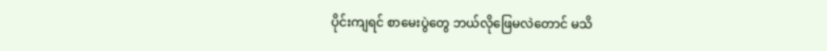ပိုင်းကျရင် စာမေးပွဲတွေ ဘယ်လိုဖြေမလဲတောင် မသိ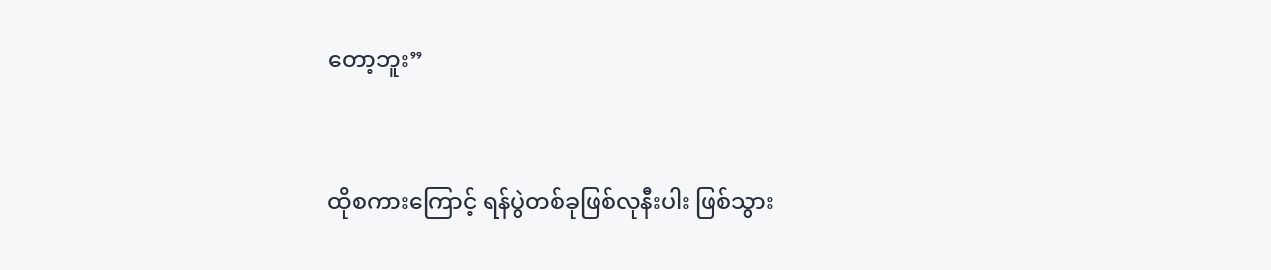တော့ဘူး”


ထိုစကားကြောင့် ရန်ပွဲတစ်ခုဖြစ်လုနီးပါး ဖြစ်သွား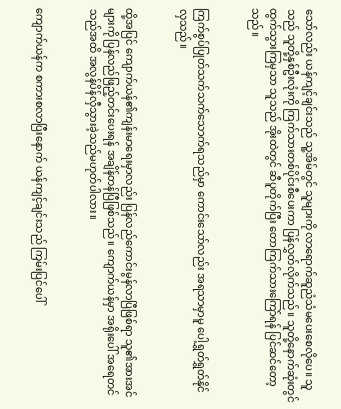သော်လည်း ယန်ကျင့်ချင်းသည် သူ့အိမ်တွင် သူများကို လာရောက်ဆူညံသံမပေးစေလိုပေ။ သူသည် သူတို့နှစ်ဦးလုံးကို ကြက်သားတစ်ပိုင်းစီပေးကာ ပြန်လွှတ်လိုက်သည်။ သူတို့နောက်ဆုံးတွင် ထွက်သွားကြမှသာ သူသည် အိုးထဲတွင် ဆီပူတိုက်ပြီး တောကြက်သားကြော်ရန် ပြင်ဆင်တော့သည်။


ကြက်စွပ်ပြုတ်သက်သက်သောက်ရသည်မှာ ကောင်းသော်လည်း အရသာမှာမူ ပေါ့ရွှတ်ရွှတ်နိုင်လှသည်။


ထို့အပြင် ကျောက်ယန်၏ကျန်းမာရေးမှာလည်း ပြန်လည်ကောင်းမွန်လာပြီဖြစ်ရာ သူ၏အားအင်များကို ပြန်လည်ဖြည့်တင်းပေးရန် အချိန်တန်ပြီဖြစ်သည်။ ကျောက်ယန်မှာ အရိုးပေါ် အရေတင်သည်အထိ အလွန်ပိန်လှီသွားခဲ့သည်မဟုတ်ပါလား။


ကျောက်ယန်က စကားစလာပြီးနောက် ယန်ကျင့်ချင်းသည် ကြမ်းပြင်ပေါ်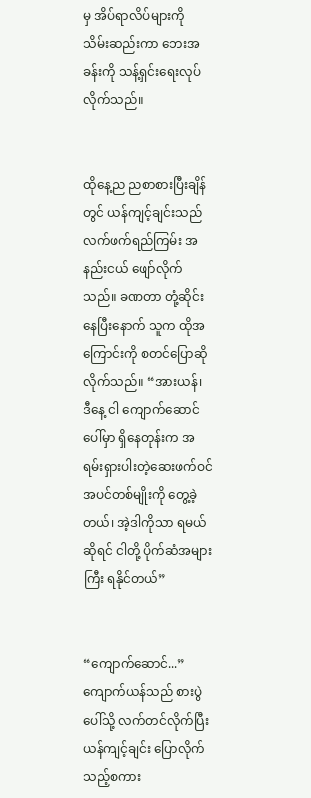မှ အိပ်ရာလိပ်များကို သိမ်းဆည်းကာ ဘေးအခန်းကို သန့်ရှင်းရေးလုပ်လိုက်သည်။


ထိုနေ့ည ညစာစားပြီးချိန်တွင် ယန်ကျင့်ချင်းသည် လက်ဖက်ရည်ကြမ်း အနည်းငယ် ဖျော်လိုက်သည်။ ခဏတာ တုံ့ဆိုင်းနေပြီးနောက် သူက ထိုအကြောင်းကို စတင်ပြောဆိုလိုက်သည်။ “အားယန်၊ ဒီနေ့ ငါ ကျောက်ဆောင်ပေါ်မှာ ရှိနေတုန်းက အရမ်းရှားပါးတဲ့ဆေးဖက်ဝင်အပင်တစ်မျိုးကို တွေ့ခဲ့တယ်၊ အဲ့ဒါကိုသာ ရမယ်ဆိုရင် ငါတို့ ပိုက်ဆံအများကြီး ရနိုင်တယ်”


“ကျောက်ဆောင်...” ကျောက်ယန်သည် စားပွဲပေါ်သို့ လက်တင်လိုက်ပြီး ယန်ကျင့်ချင်း ပြောလိုက်သည့်စကား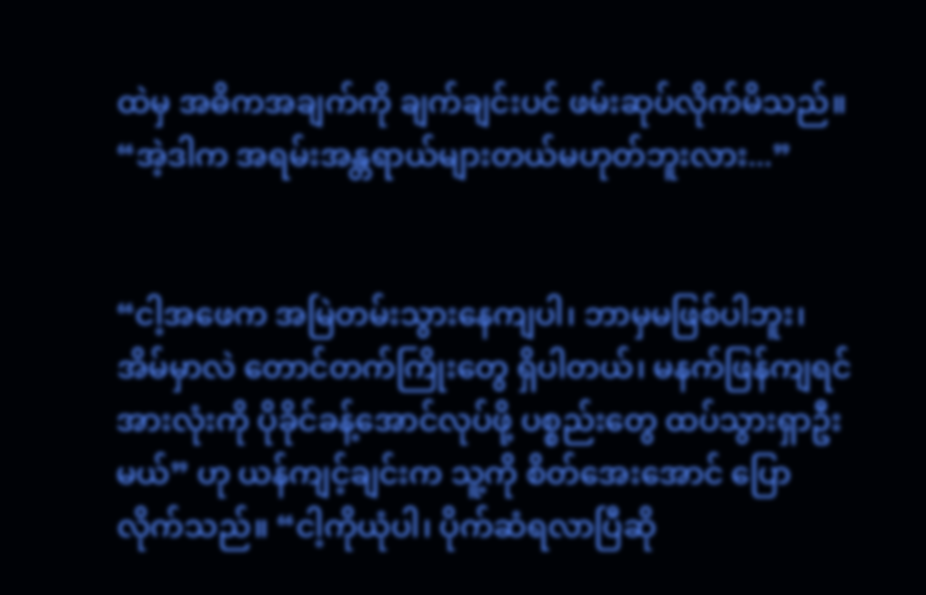ထဲမှ အဓိကအချက်ကို ချက်ချင်းပင် ဖမ်းဆုပ်လိုက်မိသည်။ “အဲ့ဒါက အရမ်းအန္တရာယ်များတယ်မဟုတ်ဘူးလား...”


“ငါ့အဖေက အမြဲတမ်းသွားနေကျပါ၊ ဘာမှမဖြစ်ပါဘူး၊ အိမ်မှာလဲ တောင်တက်ကြိုးတွေ ရှိပါတယ်၊ မနက်ဖြန်ကျရင် အားလုံးကို ပိုခိုင်ခန့်အောင်လုပ်ဖို့ ပစ္စည်းတွေ ထပ်သွားရှာဦးမယ်” ဟု ယန်ကျင့်ချင်းက သူ့ကို စိတ်အေးအောင် ပြောလိုက်သည်။ “ငါ့ကိုယုံပါ၊ ပိုက်ဆံရလာပြီဆို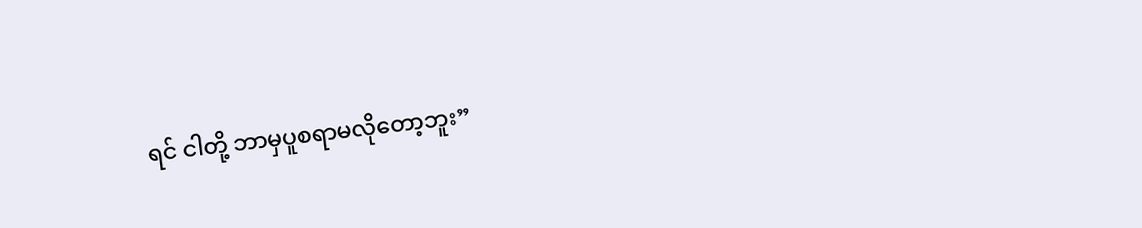ရင် ငါတို့ ဘာမှပူစရာမလိုတော့ဘူး”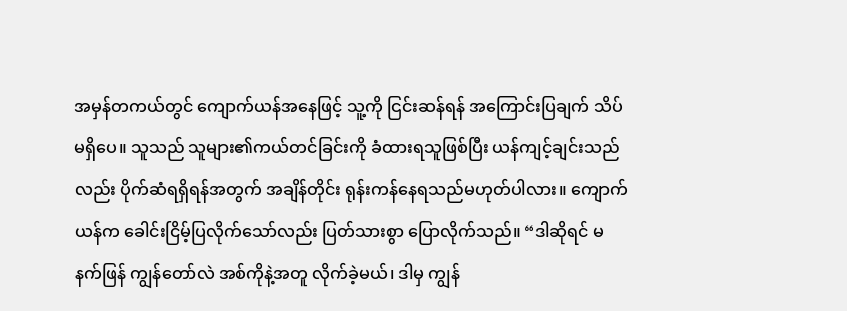အမှန်တကယ်တွင် ကျောက်ယန်အနေဖြင့် သူ့ကို ငြင်းဆန်ရန် အကြောင်းပြချက် သိပ်မရှိပေ။ သူသည် သူများ၏ကယ်တင်ခြင်းကို ခံထားရသူဖြစ်ပြီး ယန်ကျင့်ချင်းသည်လည်း ပိုက်ဆံရရှိရန်အတွက် အချိန်တိုင်း ရုန်းကန်နေရသည်မဟုတ်ပါလား။ ကျောက်ယန်က ခေါင်းငြိမ့်ပြလိုက်သော်လည်း ပြတ်သားစွာ ပြောလိုက်သည်။ “ဒါဆိုရင် မနက်ဖြန် ကျွန်တော်လဲ အစ်ကိုနဲ့အတူ လိုက်ခဲ့မယ်၊ ဒါမှ ကျွန်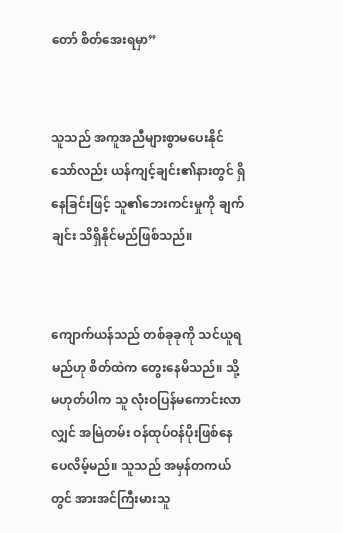တော် စိတ်အေးရမှာ”


သူသည် အကူအညီများစွာမပေးနိုင်သော်လည်း ယန်ကျင့်ချင်း၏နားတွင် ရှိနေခြင်းဖြင့် သူ၏ဘေးကင်းမှုကို ချက်ချင်း သိရှိနိုင်မည်ဖြစ်သည်။


ကျောက်ယန်သည် တစ်ခုခုကို သင်ယူရမည်ဟု စိတ်ထဲက တွေးနေမိသည်။ သို့မဟုတ်ပါက သူ လုံးဝပြန်မကောင်းလာလျှင် အမြဲတမ်း ဝန်ထုပ်ဝန်ပိုးဖြစ်နေပေလိမ့်မည်။ သူသည် အမှန်တကယ်တွင် အားအင်ကြီးမားသူ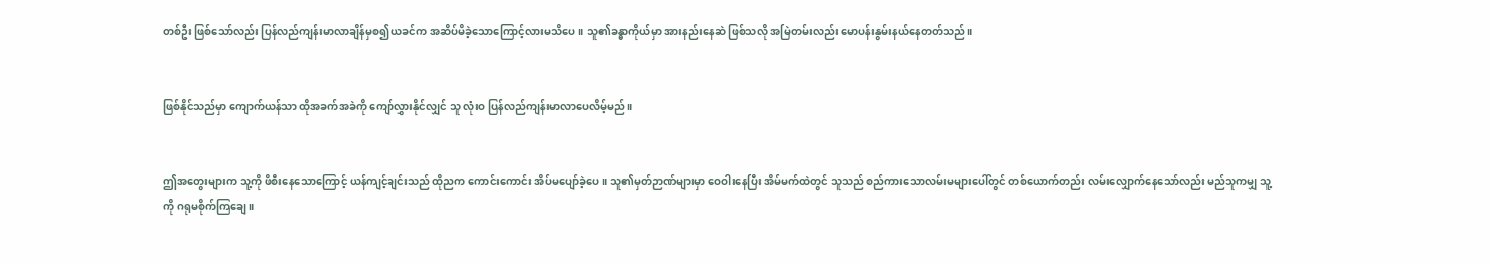တစ်ဦး ဖြစ်သော်လည်း ပြန်လည်ကျန်းမာလာချိန်မှစ၍ ယခင်က အဆိပ်မိခဲ့သောကြောင့်လားမသိပေ။ သူ၏ခန္ဓာကိုယ်မှာ အားနည်းနေဆဲ ဖြစ်သလို အမြဲတမ်းလည်း မောပန်းနွမ်းနယ်နေတတ်သည်။


ဖြစ်နိုင်သည်မှာ ကျောက်ယန်သာ ထိုအခက်အခဲကို ကျော်လွှားနိုင်လျှင် သူ လုံးဝ ပြန်လည်ကျန်းမာလာပေလိမ့်မည်။


ဤအတွေးများက သူ့ကို ဖိစီးနေသောကြောင့် ယန်ကျင့်ချင်းသည် ထိုညက ကောင်းကောင်း အိပ်မပျော်ခဲ့ပေ။ သူ၏မှတ်ဉာဏ်များမှာ ဝေဝါးနေပြီး အိမ်မက်ထဲတွင် သူသည် စည်ကားသောလမ်းမများပေါ်တွင် တစ်ယောက်တည်း လမ်းလျှောက်နေသော်လည်း မည်သူကမျှ သူ့ကို ဂရုမစိုက်ကြချေ။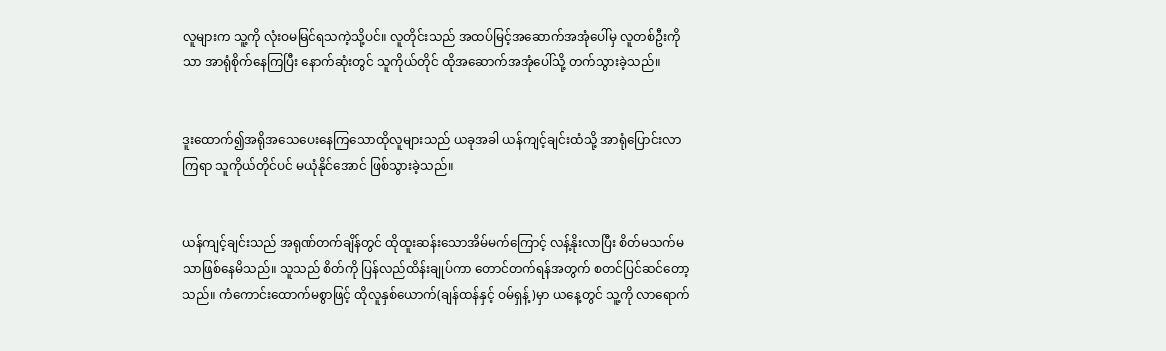လူများက သူ့ကို လုံးဝမမြင်ရသကဲ့သို့ပင်။ လူတိုင်းသည် အထပ်မြင့်အဆောက်အအုံပေါ်မှ လူတစ်ဦးကိုသာ အာရုံစိုက်နေကြပြီး နောက်ဆုံးတွင် သူကိုယ်တိုင် ထိုအဆောက်အအုံပေါ်သို့ တက်သွားခဲ့သည်။


ဒူးထောက်၍အရိုအသေပေးနေကြသောထိုလူများသည် ယခုအခါ ယန်ကျင့်ချင်းထံသို့ အာရုံပြောင်းလာကြရာ သူကိုယ်တိုင်ပင် မယုံနိုင်အောင် ဖြစ်သွားခဲ့သည်။


ယန်ကျင့်ချင်းသည် အရုဏ်တက်ချိန်တွင် ထိုထူးဆန်းသောအိမ်မက်ကြောင့် လန့်နိုးလာပြီး စိတ်မသက်မသာဖြစ်နေမိသည်။ သူသည် စိတ်ကို ပြန်လည်ထိန်းချုပ်ကာ တောင်တက်ရန်အတွက် စတင်ပြင်ဆင်တော့သည်။ ကံကောင်းထောက်မစွာဖြင့် ထိုလူနှစ်ယောက်(ချန်ထန်နှင့် ဝမ်ရှန့်)မှာ ယနေ့တွင် သူ့ကို လာရောက်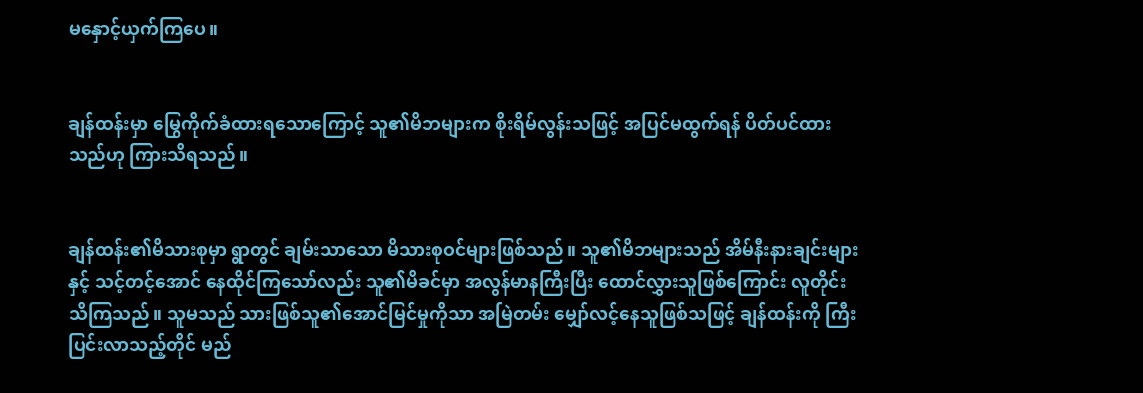မနှောင့်ယှက်ကြပေ။


ချန်ထန်းမှာ မြွေကိုက်ခံထားရသောကြောင့် သူ၏မိဘများက စိုးရိမ်လွန်းသဖြင့် အပြင်မထွက်ရန် ပိတ်ပင်ထားသည်ဟု ကြားသိရသည်။


ချန်ထန်း၏မိသားစုမှာ ရွာတွင် ချမ်းသာသော မိသားစုဝင်များဖြစ်သည်။ သူ၏မိဘများသည် အိမ်နီးနားချင်းများနှင့် သင့်တင့်အောင် နေထိုင်ကြသော်လည်း သူ၏မိခင်မှာ အလွန်မာနကြီးပြီး ထောင်လွှားသူဖြစ်ကြောင်း လူတိုင်း သိကြသည်။ သူမသည် သားဖြစ်သူ၏အောင်မြင်မှုကိုသာ အမြဲတမ်း မျှော်လင့်နေသူဖြစ်သဖြင့် ချန်ထန်းကို ကြီးပြင်းလာသည့်တိုင် မည်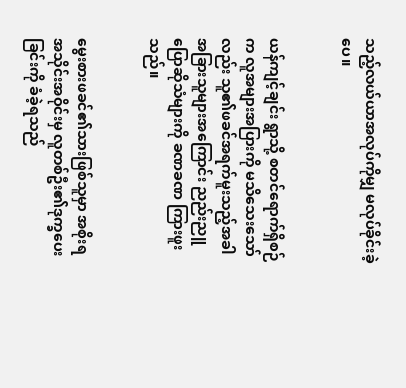သည့်လယ်ယာအလုပ်ကိုမျှ မလုပ်ခိုင်းခဲ့ပေ။


ယန်ကျင့်ချင်း ရွာသို့ စတင်ရောက်ရှိစဉ်က လူအများအပြားကို မသိသေးသော်လည်း သူ၏ဖခင်အရက်မူးသည့်အခါ အခြားသူများအကြောင်း ညည်းညူပြောဆိုသံများကို ခဏခဏ ကြားဖူးသည်။


မွေးစားဖခင်၏သားဖြစ်သူမှာ အစိုးရအသိုင်းအဝိုင်းမှ လူတစ်ဦး၏ဒုက္ခပေးခြင်းကို ခံခဲ့ရသည်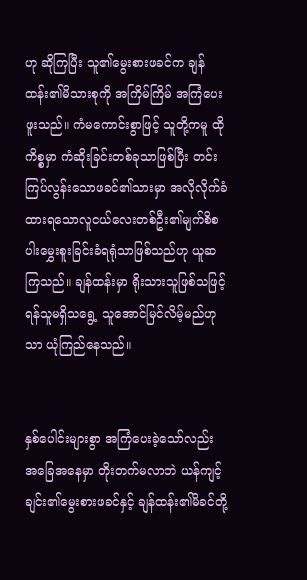ဟု ဆိုကြပြီး သူ၏မွေးစားဖခင်က ချန်ထန်း၏မိသားစုကို အကြိမ်ကြိမ် အကြံပေးဖူးသည်။ ကံမကောင်းစွာဖြင့် သူတို့ကမူ ထိုကိစ္စမှာ ကံဆိုးခြင်းတစ်ခုသာဖြစ်ပြီး တင်းကြပ်လွန်းသောဖခင်၏သားမှာ အလိုလိုက်ခံထားရသောလူငယ်လေးတစ်ဦး၏မျက်စိစပါးမွှေးစူးခြင်းခံရရုံသာဖြစ်သည်ဟု ယူဆကြသည်။ ချန်ထန်းမှာ ရိုးသားသူဖြစ်သဖြင့် ရန်သူမရှိသရွေ့ သူအောင်မြင်လိမ့်မည်ဟုသာ ယုံကြည်နေသည်။


နှစ်ပေါင်းများစွာ အကြံပေးခဲ့သော်လည်း အခြေအနေမှာ တိုးတက်မလာဘဲ ယန်ကျင့်ချင်း၏မွေးစားဖခင်နှင့် ချန်ထန်း၏မိခင်တို့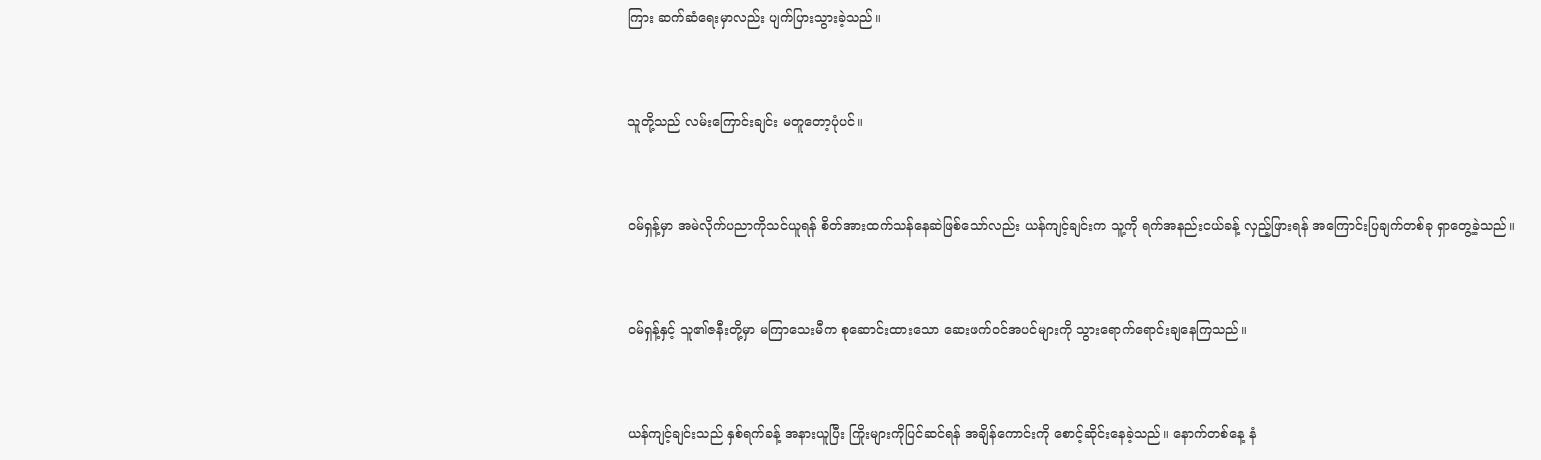ကြား ဆက်ဆံရေးမှာလည်း ပျက်ပြားသွားခဲ့သည်။


သူတို့သည် လမ်းကြောင်းချင်း မတူတော့ပုံပင်။


ဝမ်ရှန့်မှာ အမဲလိုက်ပညာကိုသင်ယူရန် စိတ်အားထက်သန်နေဆဲဖြစ်သော်လည်း ယန်ကျင့်ချင်းက သူ့ကို ရက်အနည်းငယ်ခန့် လှည့်ဖြားရန် အကြောင်းပြချက်တစ်ခု ရှာတွေ့ခဲ့သည်။


ဝမ်ရှန့်နှင့် သူ၏ဇနီးတို့မှာ မကြာသေးမီက စုဆောင်းထားသော ဆေးဖက်ဝင်အပင်များကို သွားရောက်ရောင်းချနေကြသည်။


ယန်ကျင့်ချင်းသည် နှစ်ရက်ခန့် အနားယူပြီး ကြိုးများကိုပြင်ဆင်ရန် အချိန်ကောင်းကို စောင့်ဆိုင်းနေခဲ့သည်။ နောက်တစ်နေ့ နံ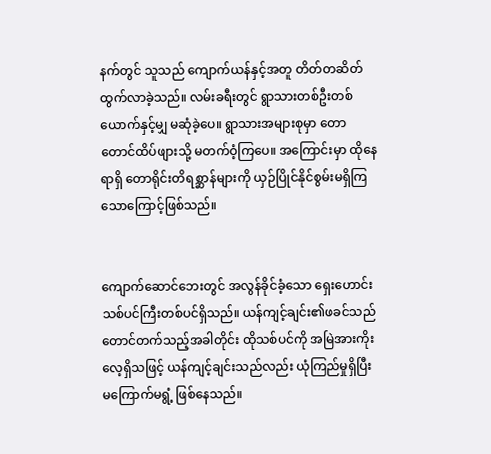နက်တွင် သူသည် ကျောက်ယန်နှင့်အတူ တိတ်တဆိတ် ထွက်လာခဲ့သည်။ လမ်းခရီးတွင် ရွာသားတစ်ဦးတစ်ယောက်နှင့်မျှ မဆုံခဲ့ပေ။ ရွာသားအများစုမှာ တောတောင်ထိပ်ဖျားသို့ မတက်ဝံ့ကြပေ။ အကြောင်းမှာ ထိုနေရာရှိ တောရိုင်းတိရစ္ဆာန်များကို ယှဉ်ပြိုင်နိုင်စွမ်းမရှိကြသောကြောင့်ဖြစ်သည်။


ကျောက်ဆောင်ဘေးတွင် အလွန်ခိုင်ခံ့သော ရှေးဟောင်းသစ်ပင်ကြီးတစ်ပင်ရှိသည်။ ယန်ကျင့်ချင်း၏ဖခင်သည် တောင်တက်သည့်အခါတိုင်း ထိုသစ်ပင်ကို အမြဲအားကိုးလေ့ရှိသဖြင့် ယန်ကျင့်ချင်းသည်လည်း ယုံကြည်မှုရှိပြီး မကြောက်မရွံ့ ဖြစ်နေသည်။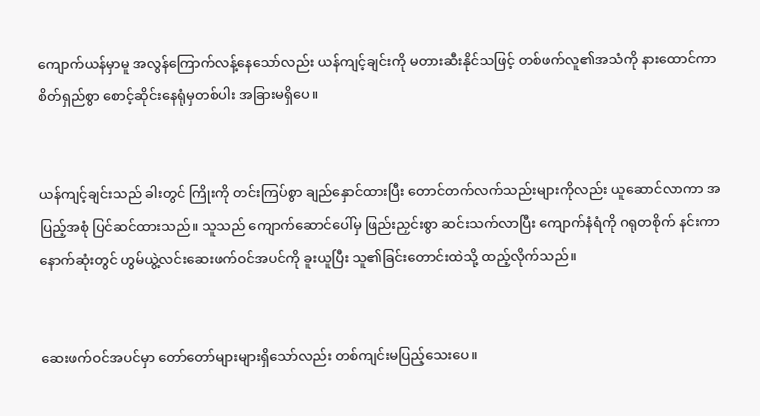ကျောက်ယန်မှာမူ အလွန်ကြောက်လန့်နေသော်လည်း ယန်ကျင့်ချင်းကို မတားဆီးနိုင်သဖြင့် တစ်ဖက်လူ၏အသံကို နားထောင်ကာ စိတ်ရှည်စွာ စောင့်ဆိုင်းနေရုံမှတစ်ပါး အခြားမရှိပေ။


ယန်ကျင့်ချင်းသည် ခါးတွင် ကြိုးကို တင်းကြပ်စွာ ချည်နှောင်ထားပြီး တောင်တက်လက်သည်းများကိုလည်း ယူဆောင်လာကာ အပြည့်အစုံ ပြင်ဆင်ထားသည်။ သူသည် ကျောက်ဆောင်ပေါ်မှ ဖြည်းညှင်းစွာ ဆင်းသက်လာပြီး ကျောက်နံရံကို ဂရုတစိုက် နင်းကာ နောက်ဆုံးတွင် ဟွမ်ယွဲ့လင်းဆေးဖက်ဝင်အပင်ကို ခူးယူပြီး သူ၏ခြင်းတောင်းထဲသို့ ထည့်လိုက်သည်။


ဆေးဖက်ဝင်အပင်မှာ တော်တော်များများရှိသော်လည်း တစ်ကျင်းမပြည့်သေးပေ။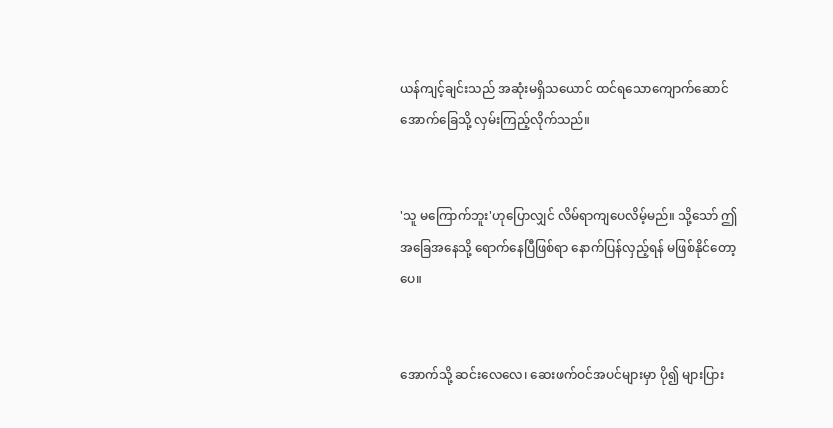ယန်ကျင့်ချင်းသည် အဆုံးမရှိသယောင် ထင်ရသောကျောက်ဆောင်အောက်ခြေသို့ လှမ်းကြည့်လိုက်သည်။


'သူ မကြောက်ဘူး'ဟုပြောလျှင် လိမ်ရာကျပေလိမ့်မည်။ သို့သော် ဤအခြေအနေသို့ ရောက်နေပြီဖြစ်ရာ နောက်ပြန်လှည့်ရန် မဖြစ်နိုင်တော့ပေ။


အောက်သို့ ဆင်းလေလေ၊ ဆေးဖက်ဝင်အပင်များမှာ ပို၍ များပြား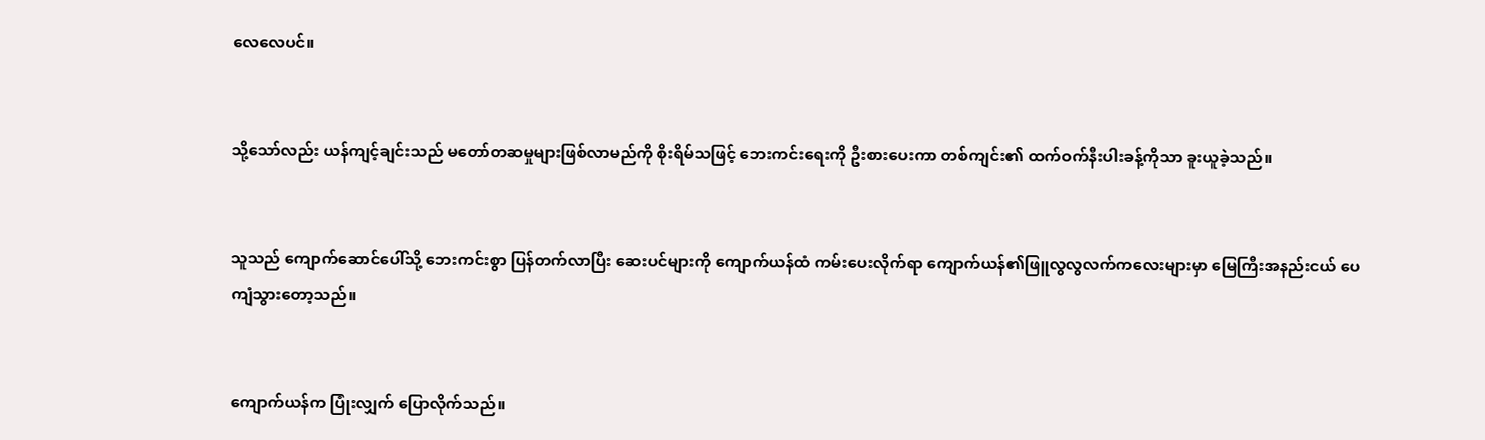လေလေပင်။


သို့သော်လည်း ယန်ကျင့်ချင်းသည် မတော်တဆမှုများဖြစ်လာမည်ကို စိုးရိမ်သဖြင့် ဘေးကင်းရေးကို ဦးစားပေးကာ တစ်ကျင်း၏ ထက်ဝက်နီးပါးခန့်ကိုသာ ခူးယူခဲ့သည်။


သူသည် ကျောက်ဆောင်ပေါ်သို့ ဘေးကင်းစွာ ပြန်တက်လာပြီး ဆေးပင်များကို ကျောက်ယန်ထံ ကမ်းပေးလိုက်ရာ ကျောက်ယန်၏ဖြူလွလွလက်ကလေးများမှာ မြေကြီးအနည်းငယ် ပေကျံသွားတော့သည်။


ကျောက်ယန်က ပြုံးလျှက် ပြောလိုက်သည်။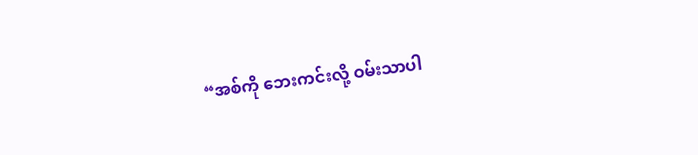“အစ်ကို ဘေးကင်းလို့ ဝမ်းသာပါ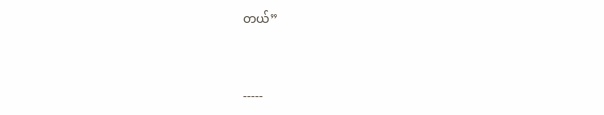တယ်”


-----